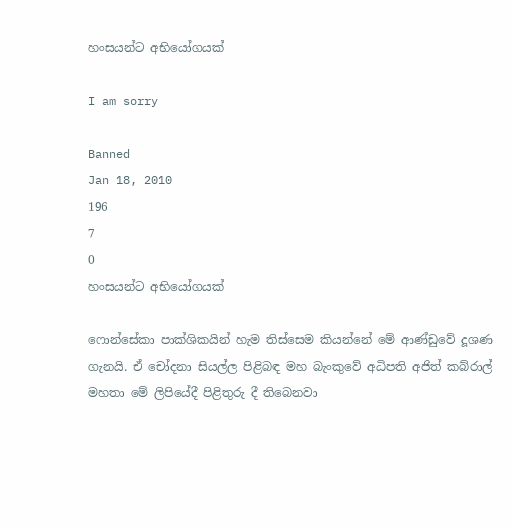හංසයන්ට අභියෝගයක්

I am sorry

Banned
Jan 18, 2010
196
7
0
හංසයන්ට අභියෝගයක්

ෆොන්සේකා පාක්ශිකයින් හැම තිස්සෙම කියන්නේ මේ ආණ්ඩුවේ දූශණ ගැනයි. ඒ චෝදනා සියල්ල පිළිබඳ මහ බැංකුවේ අධිපති අජිත් කබ්රාල් මහතා මේ ලිපියේදී පිළිතුරු දී තිබෙනවා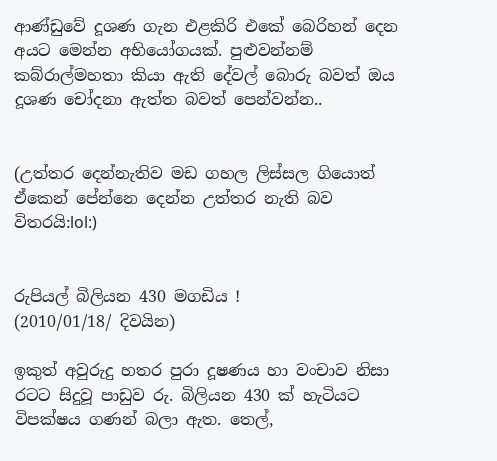ආණ්ඩුවේ දූශණ ගැන එළකිරි එකේ බෙරිහන් දෙන අයට මෙන්න අභියෝගයක්. පුළුවන්නම් කබ්රාල්මහතා කියා ඇති දේවල් බොරු බවත් ඔය දූශණ චෝදනා ඇත්ත බවත් පෙන්වන්න..


(උත්තර දෙන්නැතිව මඩ ගහල ලිස්සල ගියොත් ඒකෙන් පේන්නෙ දෙන්න උත්තර නැති බව විතරයි:lol:)


රුපියල් බිලියන 430 මගඩිය !
(2010/01/18/ දිවයින)

ඉකුත් අවුරුදු හතර පුරා දූෂණය හා වංචාව නිසා රටට සිදුවූ පාඩුව රු. බිලියන 430 ක්‌ හැටියට විපක්‌ෂය ගණන් බලා ඇත. තෙල්,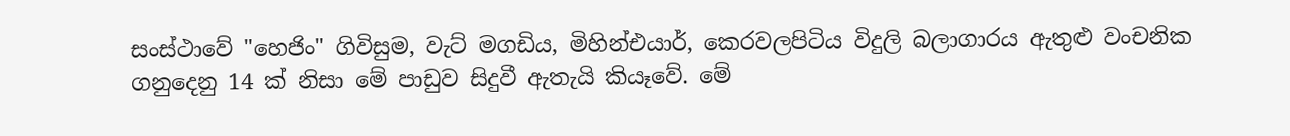සංස්‌ථාවේ "හෙජිං" ගිවිසුම, වැට්‌ මගඩිය, මිහින්එයාර්, කෙරවලපිටිය විදුලි බලාගාරය ඇතුළු වංචනික ගනුදෙනු 14 ක්‌ නිසා මේ පාඩුව සිදුවී ඇතැයි කියෑවේ. මේ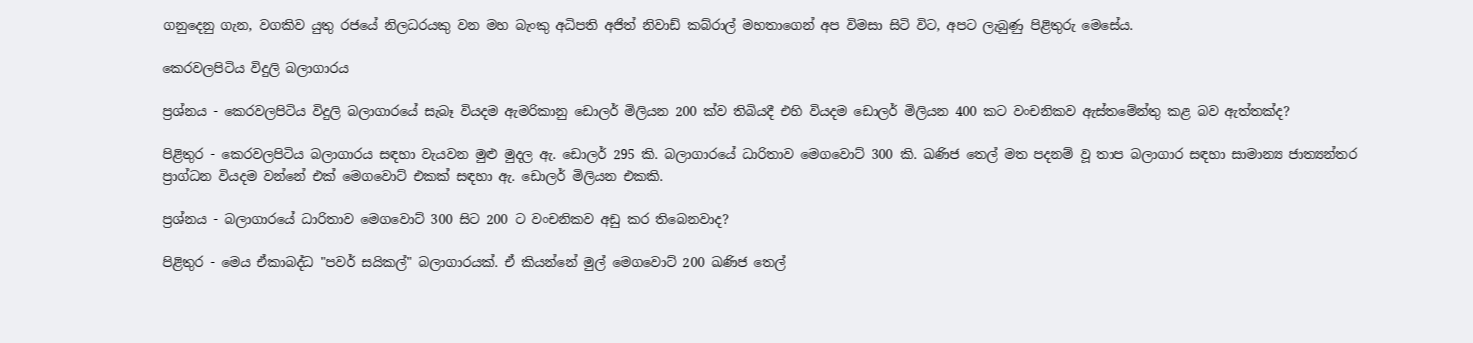ගනුදෙනු ගැන, වගකිව යුතු රජයේ නිලධරයකු වන මහ බැංකු අධිපති අජිත් නිවාඩ් කබ්රාල් මහතාගෙන් අප විමසා සිටි විට, අපට ලැබුණු පිළිතුරු මෙසේය.

කෙරවලපිටිය විදුලි බලාගාරය

ප්‍රශ්නය - කෙරවලපිටිය විදුලි බලාගාරයේ සැබෑ වියදම ඇමරිකානු ඩොලර් මිලියන 200 ක්‌ව තිබියදී එහි වියදම ඩොලර් මිලියන 400 කට වංචනිකව ඇස්‌තමේන්තු කළ බව ඇත්තක්‌ද?

පිළිතුර - කෙරවලපිටිය බලාගාරය සඳහා වැයවන මුළු මුදල ඇ. ඩොලර් 295 කි. බලාගාරයේ ධාරිතාව මෙගවොට්‌ 300 කි. ඛණිජ තෙල් මත පදනම් වූ තාප බලාගාර සඳහා සාමාන්‍ය ජාත්‍යන්තර ප්‍රාග්ධන වියදම වන්නේ එක්‌ මෙගවොට්‌ එකක්‌ සඳහා ඇ. ඩොලර් මිලියන එකකි.

ප්‍රශ්නය - බලාගාරයේ ධාරිතාව මෙගවොට්‌ 300 සිට 200 ට වංචනිකව අඩු කර තිබෙනවාද?

පිළිතුර - මෙය ඒකාබද්ධ "පවර් සයිකල්" බලාගාරයක්‌. ඒ කියන්නේ මුල් මෙගවොට්‌ 200 ඛණිජ තෙල්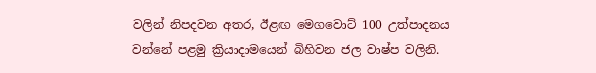වලින් නිපදවන අතර, ඊළඟ මෙගවොට්‌ 100 උත්පාදනය වන්නේ පළමු ක්‍රියාදාමයෙන් බිහිවන ජල වාෂ්ප වලිනි.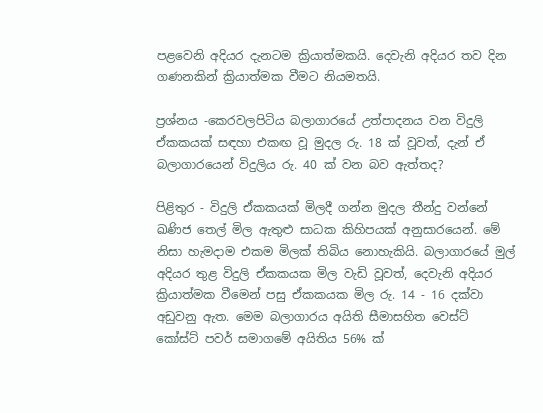පළවෙනි අදියර දැනටම ක්‍රියාත්මකයි. දෙවැනි අදියර තව දින ගණනකින් ක්‍රියාත්මක වීමට නියමතයි.

ප්‍රශ්නය -කෙරවලපිටිය බලාගාරයේ උත්පාදනය වන විදුලි ඒකකයක්‌ සඳහා එකඟ වූ මුදල රු. 18 ක්‌ වූවත්, දැන් ඒ බලාගාරයෙන් විදුලිය රු. 40 ක්‌ වන බව ඇත්තද?

පිළිතුර - විදුලි ඒකකයක්‌ මිලදී ගන්න මුදල තීන්දු වන්නේ ඛණිජ තෙල් මිල ඇතුළු සාධක කිහිපයක්‌ අනුසාරයෙන්. මේ නිසා හැමදාම එකම මිලක්‌ තිබිය නොහැකියි. බලාගාරයේ මුල් අදියර තුළ විදුලි ඒකකයක මිල වැඩි වූවත්, දෙවැනි අදියර ක්‍රියාත්මක වීමෙන් පසු ඒකකයක මිල රු. 14 - 16 දක්‌වා අඩුවනු ඇත. මෙම බලාගාරය අයිති සීමාසහිත වෙස්‌ට්‌ කෝස්‌ට්‌ පවර් සමාගමේ අයිතිය 56% ක්‌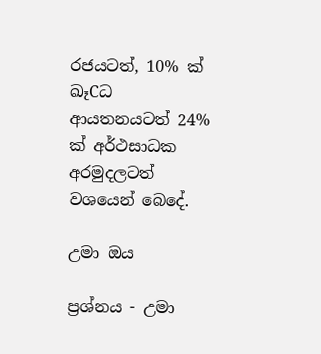රජයටත්, 10% ක්‌ ඛෑCධ ආයතනයටත් 24% ක්‌ අර්ථසාධක අරමුදලටත් වශයෙන් බෙදේ.

උමා ඔය

ප්‍රශ්නය - උමා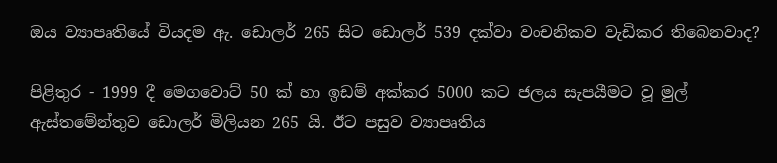ඔය ව්‍යාපෘතියේ වියදම ඇ. ඩොලර් 265 සිට ඩොලර් 539 දක්‌වා වංචනිකව වැඩිකර තිබෙනවාද?

පිළිතුර - 1999 දී මෙගවොට්‌ 50 ක්‌ හා ඉඩම් අක්‌කර 5000 කට ජලය සැපයීමට වූ මුල් ඇස්‌තමේන්තුව ඩොලර් මිලියන 265 යි. ඊට පසුව ව්‍යාපෘතිය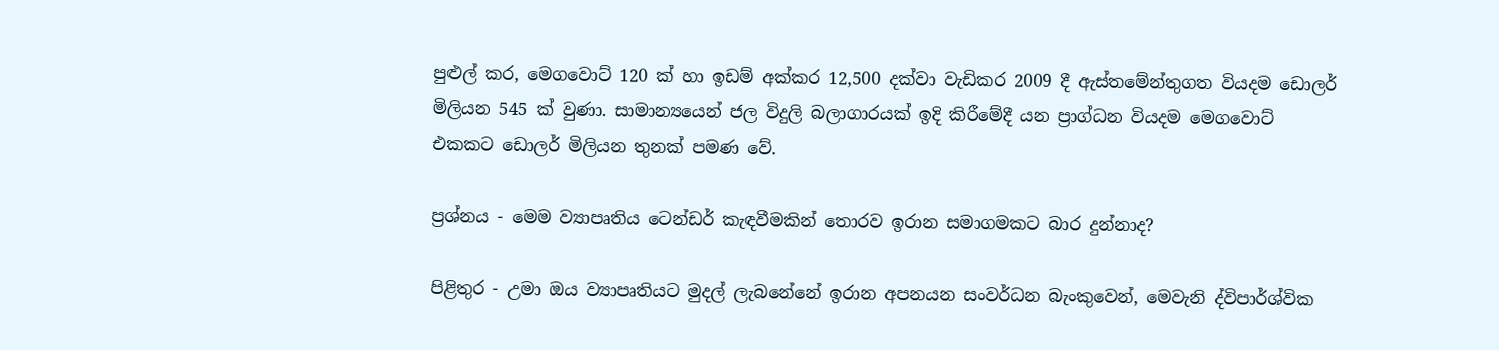පුළුල් කර, මෙගවොට්‌ 120 ක්‌ හා ඉඩම් අක්‌කර 12,500 දක්‌වා වැඩිකර 2009 දී ඇස්‌තමේන්තුගත වියදම ඩොලර් මිලියන 545 ක්‌ වුණා. සාමාන්‍යයෙන් ජල විදුලි බලාගාරයක්‌ ඉදි කිරීමේදී යන ප්‍රාග්ධන වියදම මෙගවොට්‌ එකකට ඩොලර් මිලියන තුනක්‌ පමණ වේ.

ප්‍රශ්නය - මෙම ව්‍යාපෘතිය ටෙන්ඩර් කැඳවීමකින් තොරව ඉරාන සමාගමකට බාර දුන්නාද?

පිළිතුර - උමා ඔය ව්‍යාපෘතියට මුදල් ලැබනේනේ ඉරාන අපනයන සංවර්ධන බැංකුවෙන්, මෙවැනි ද්විපාර්ශ්වික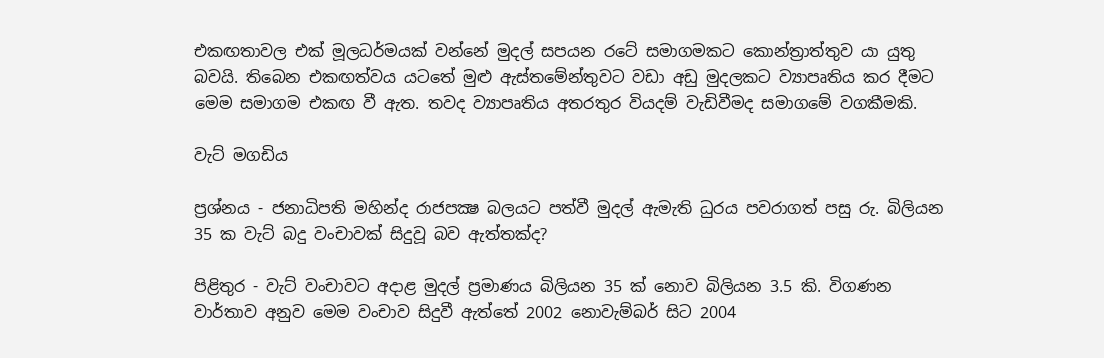එකඟතාවල එක්‌ මූලධර්මයක්‌ වන්නේ මුදල් සපයන රටේ සමාගමකට කොන්ත්‍රාත්තුව යා යුතු බවයි. තිබෙන එකඟත්වය යටතේ මුළු ඇස්‌තමේන්තුවට වඩා අඩු මුදලකට ව්‍යාපෘතිය කර දීමට මෙම සමාගම එකඟ වී ඇත. තවද ව්‍යාපෘතිය අතරතුර වියදම් වැඩිවීමද සමාගමේ වගකීමකි.

වැට්‌ මගඩිය

ප්‍රශ්නය - ජනාධිපති මහින්ද රාජපක්‍ෂ බලයට පත්වී මුදල් ඇමැති ධුරය පවරාගත් පසු රු. බිලියන 35 ක වැට්‌ බදු වංචාවක්‌ සිදුවූ බව ඇත්තක්‌ද?

පිළිතුර - වැට්‌ වංචාවට අදාළ මුදල් ප්‍රමාණය බිලියන 35 ක්‌ නොව බිලියන 3.5 කි. විගණන වාර්තාව අනුව මෙම වංචාව සිදුවී ඇත්තේ 2002 නොවැම්බර් සිට 2004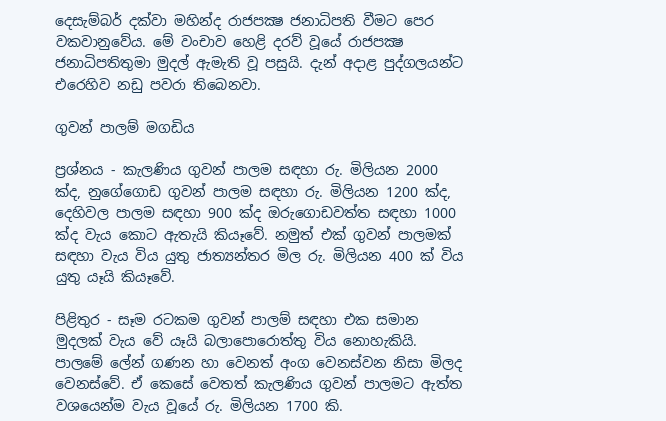දෙසැම්බර් දක්‌වා මහින්ද රාජපක්‍ෂ ජනාධිපති වීමට පෙර වකවානුවේය. මේ වංචාව හෙළි දරව් වූයේ රාජපක්‍ෂ ජනාධිපතිතුමා මුදල් ඇමැති වූ පසුයි. දැන් අදාළ පුද්ගලයන්ට එරෙහිව නඩු පවරා තිබෙනවා.

ගුවන් පාලම් මගඩිය

ප්‍රශ්නය - කැලණිය ගුවන් පාලම සඳහා රු. මිලියන 2000 ක්‌ද, නුගේගොඩ ගුවන් පාලම සඳහා රු. මිලියන 1200 ක්‌ද, දෙහිවල පාලම සඳහා 900 ක්‌ද ඔරුගොඩවත්ත සඳහා 1000 ක්‌ද වැය කොට ඇතැයි කියෑවේ. නමුත් එක්‌ ගුවන් පාලමක්‌ සඳහා වැය විය යුතු ජාත්‍යන්තර මිල රු. මිලියන 400 ක්‌ විය යුතු යෑයි කියෑවේ.

පිළිතුර - සෑම රටකම ගුවන් පාලම් සඳහා එක සමාන මුදලක්‌ වැය වේ යෑයි බලාපොරොත්තු විය නොහැකියි. පාලමේ ලේන් ගණන හා වෙනත් අංග වෙනස්‌වන නිසා මිලද වෙනස්‌වේ. ඒ කෙසේ වෙතත් කැලණිය ගුවන් පාලමට ඇත්ත වශයෙන්ම වැය වූයේ රු. මිලියන 1700 කි.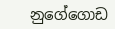නුගේගොඩ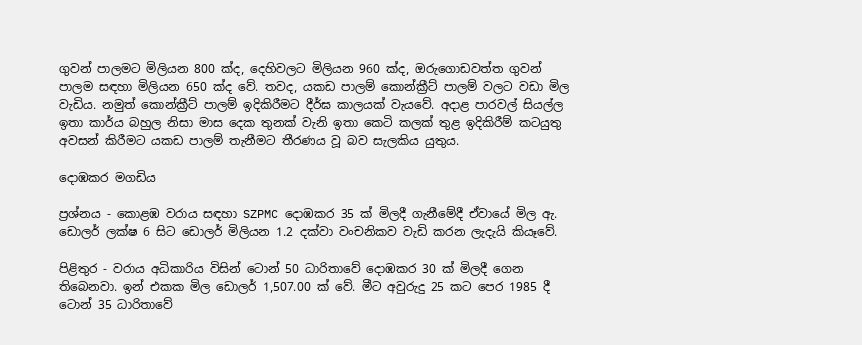ගුවන් පාලමට මිලියන 800 ක්‌ද, දෙහිවලට මිලියන 960 ක්‌ද, ඔරුගොඩවත්ත ගුවන් පාලම සඳහා මිලියන 650 ක්‌ද වේ. තවද, යකඩ පාලම් කොන්ක්‍රීට්‌ පාලම් වලට වඩා මිල වැඩිය. නමුත් කොන්ක්‍රීට්‌ පාලම් ඉදිකිරීමට දීර්ඝ කාලයක්‌ වැයවේ. අදාළ පාරවල් සියල්ල ඉතා කාර්ය බහුල නිසා මාස දෙක තුනක්‌ වැනි ඉතා කෙටි කලක්‌ තුළ ඉදිකිරීම් කටයුතු අවසන් කිරීමට යකඩ පාලම් තැනීමට තීරණය වූ බව සැලකිය යුතුය.

දොඹකර මගඩිය

ප්‍රශ්නය - කොළඹ වරාය සඳහා SZPMC දොඹකර 35 ක්‌ මිලදී ගැනීමේදී ඒවායේ මිල ඇ. ඩොලර් ලක්‌ෂ 6 සිට ඩොලර් මිලියන 1.2 දක්‌වා වංචනිකව වැඩි කරන ලැදැයි කියෑවේ.

පිළිතුර - වරාය අධිකාරිය විසින් ටොන් 50 ධාරිතාවේ දොඹකර 30 ක්‌ මිලදී ගෙන තිබෙනවා. ඉන් එකක මිල ඩොලර් 1,507.00 ක්‌ වේ. මීට අවුරුදු 25 කට පෙර 1985 දී ටොන් 35 ධාරිතාවේ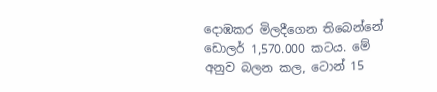දොඹකර මිලදීගෙන තිබෙන්නේ ඩොලර් 1,570.000 කටය. මේ අනුව බලන කල, ටොන් 15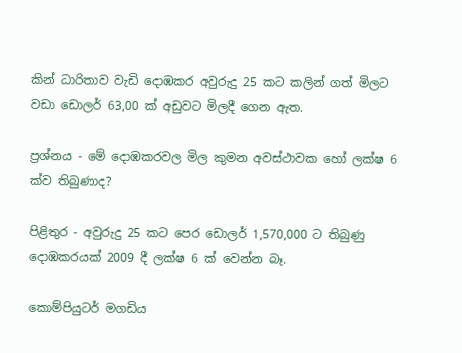කින් ධාරිතාව වැඩි දොඹකර අවුරුදු 25 කට කලින් ගත් මිලට වඩා ඩොලර් 63,00 ක්‌ අඩුවට මිලදී ගෙන ඇත.

ප්‍රශ්නය - මේ දොඹකරවල මිල කුමන අවස්‌ථාවක හෝ ලක්‌ෂ 6 ක්‌ව තිබුණාද?

පිළිතුර - අවුරුදු 25 කට පෙර ඩොලර් 1,570,000 ට තිබුණු දොඹකරයක්‌ 2009 දී ලක්‌ෂ 6 ක්‌ වෙන්න බෑ.

කොම්පියුටර් මගඩිය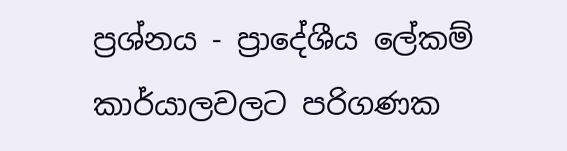ප්‍රශ්නය - ප්‍රාදේශීය ලේකම් කාර්යාලවලට පරිගණක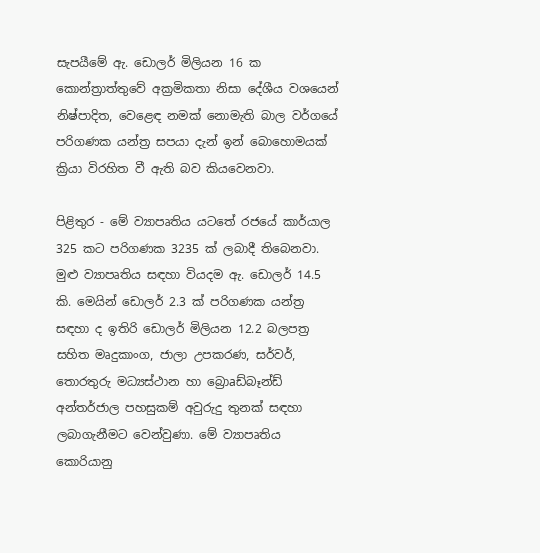සැපයීමේ ඇ. ඩොලර් මිලියන 16 ක කොන්ත්‍රාත්තුවේ අක්‍රමිකතා නිසා දේශීය වශයෙන් නිෂ්පාදිත, වෙළෙඳ නමක්‌ නොමැති බාල වර්ගයේ පරිගණක යන්ත්‍ර සපයා දැන් ඉන් බොහොමයක්‌ ක්‍රියා විරහිත වී ඇති බව කියවෙනවා.

පිළිතුර - මේ ව්‍යාපෘතිය යටතේ රජයේ කාර්යාල 325 කට පරිගණක 3235 ක්‌ ලබාදී තිබෙනවා. මුළු ව්‍යාපෘතිය සඳහා වියදම ඇ. ඩොලර් 14.5 කි. මෙයින් ඩොලර් 2.3 ක්‌ පරිගණක යන්ත්‍ර සඳහා ද ඉතිරි ඩොලර් මිලියන 12.2 බලපත්‍ර සහිත මෘදුකාංග, ජාලා උපකරණ, සර්වර්, තොරතුරු මධ්‍යස්‌ථාන හා බ්‍රොaඩ්බෑන්ඩ් අන්තර්ජාල පහසුකම් අවුරුදු තුනක්‌ සඳහා ලබාගැනීමට වෙන්වුණා. මේ ව්‍යාපෘතිය කොරියානු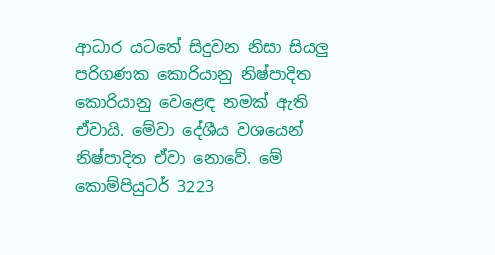ආධාර යටතේ සිදුවන නිසා සියලු පරිගණක කොරියානු නිෂ්පාදිත කොරියානු වෙළෙඳ නමක්‌ ඇති ඒවායි. මේවා දේශීය වශයෙන් නිෂ්පාදිත ඒවා නොවේ. මේ කොම්පියුටර් 3223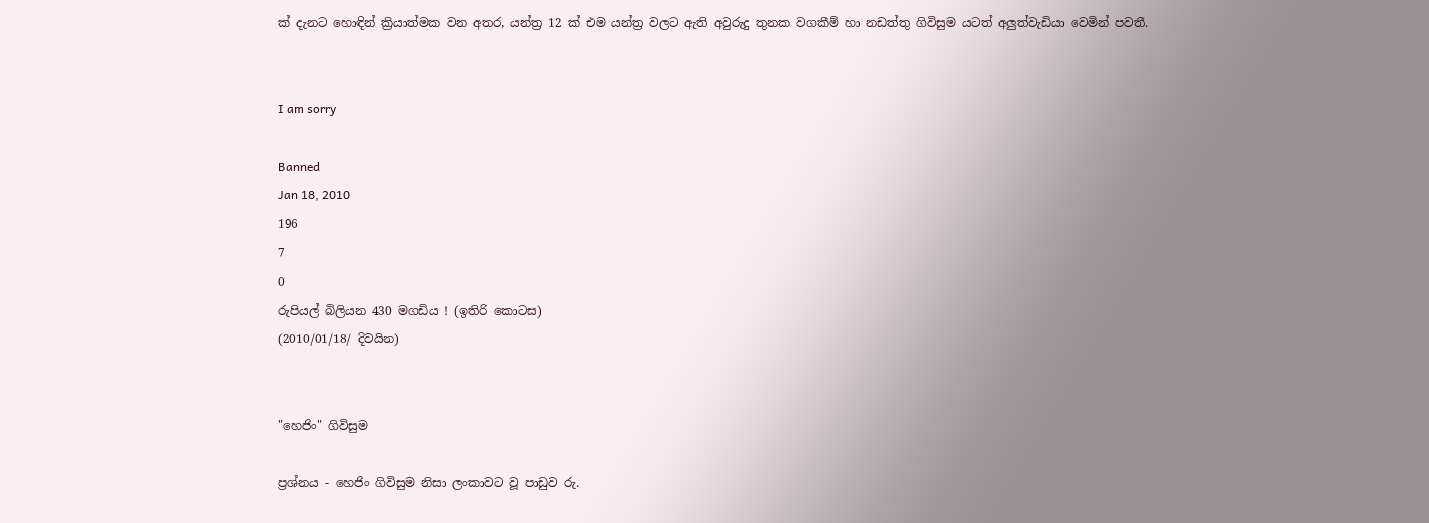ක්‌ දැනට හොඳින් ක්‍රියාත්මක වන අතර, යන්ත්‍ර 12 ක්‌ එම යන්ත්‍ර වලට ඇති අවුරුදු තුනක වගකීම් හා නඩත්තු ගිවිසුම යටත් අලුත්වැඩියා වෙමින් පවතී.


I am sorry

Banned
Jan 18, 2010
196
7
0
රුපියල් බිලියන 430 මගඩිය ! (ඉතිරි කොටස)
(2010/01/18/ දිවයින)


"හෙජිං" ගිවිසුම

ප්‍රශ්නය - හෙජිං ගිවිසුම නිසා ලංකාවට වූ පාඩුව රු.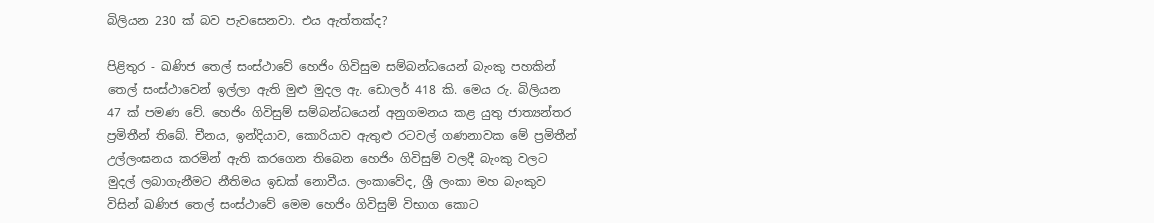බිලියන 230 ක්‌ බව පැවසෙනවා. එය ඇත්තක්‌ද?

පිළිතුර - ඛණිජ තෙල් සංස්‌ථාවේ හෙජිං ගිවිසුම සම්බන්ධයෙන් බැංකු පහකින් තෙල් සංස්‌ථාවෙන් ඉල්ලා ඇති මුළු මුදල ඇ. ඩොලර් 418 කි. මෙය රු. බිලියන 47 ක්‌ පමණ වේ. හෙජිං ගිවිසුම් සම්බන්ධයෙන් අනුගමනය කළ යුතු ජාත්‍යන්තර ප්‍රමිතීන් තිබේ. චීනය, ඉන්දියාව, කොරියාව ඇතුළු රටවල් ගණනාවක මේ ප්‍රමිතීන් උල්ලංඝනය කරමින් ඇති කරගෙන තිබෙන හෙජිං ගිවිසුම් වලදී බැංකු වලට මුදල් ලබාගැනීමට නීතිමය ඉඩක්‌ නොවීය. ලංකාවේද, ශ්‍රී ලංකා මහ බැංකුව විසින් ඛණිජ තෙල් සංස්‌ථාවේ මෙම හෙජිං ගිවිසුම් විභාග කොට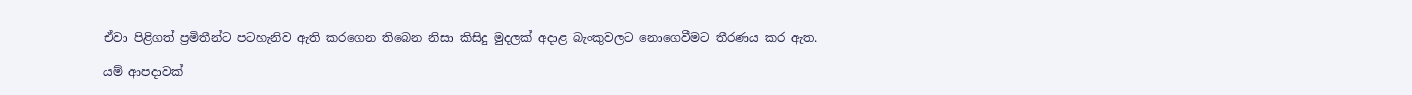ඒවා පිළිගත් ප්‍රමිතීන්ට පටහැනිව ඇති කරගෙන තිබෙන නිසා කිසිදු මුදලක්‌ අදාළ බැංකුවලට නොගෙවීමට තීරණය කර ඇත.

යම් ආපදාවක්‌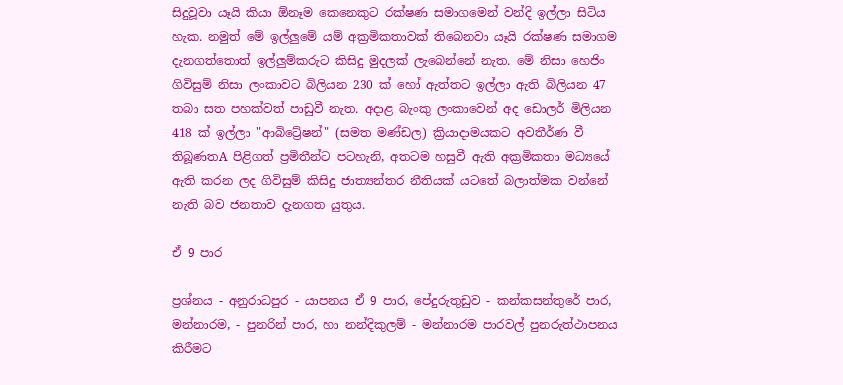සිදුවූවා යෑයි කියා ඕනෑම කෙනෙකුට රක්‌ෂණ සමාගමෙන් වන්දි ඉල්ලා සිටිය හැක. නමුත් මේ ඉල්ලුමේ යම් අක්‍රමිකතාවක්‌ තිබෙනවා යෑයි රක්‌ෂණ සමාගම දැනගත්තොත් ඉල්ලුම්කරුට කිසිදු මුදලක්‌ ලැබෙන්නේ නැත. මේ නිසා හෙජිං ගිවිසුම් නිසා ලංකාවට බිලියන 230 ක්‌ හෝ ඇත්තට ඉල්ලා ඇති බිලියන 47 තබා සත පහක්‌වත් පාඩුවී නැත. අදාළ බැංකු ලංකාවෙන් අද ඩොලර් මිලියන 418 ක්‌ ඉල්ලා "ආබිට්‍රේෂන්" (සමත මණ්‌ඩල) ක්‍රියාදාමයකට අවතීර්ණ වී තිබූණතA පිළිගත් ප්‍රමිතීන්ට පටහැනි, අතටම හසුවී ඇති අක්‍රමිකතා මධ්‍යයේ ඇති කරන ලද ගිවිසුම් කිසිදු ජාත්‍යන්තර නීතියක්‌ යටතේ බලාත්මක වන්නේ නැති බව ජනතාව දැනගත යුතුය.

ඒ 9 පාර

ප්‍රශ්නය - අනුරාධපුර - යාපනය ඒ 9 පාර, පේදුරුතුඩුව - කන්කසන්තුරේ පාර, මන්නාරම, - පුනරින් පාර, හා නන්දිකුලම් - මන්නාරම පාරවල් පුනරුත්ථාපනය කිරීමට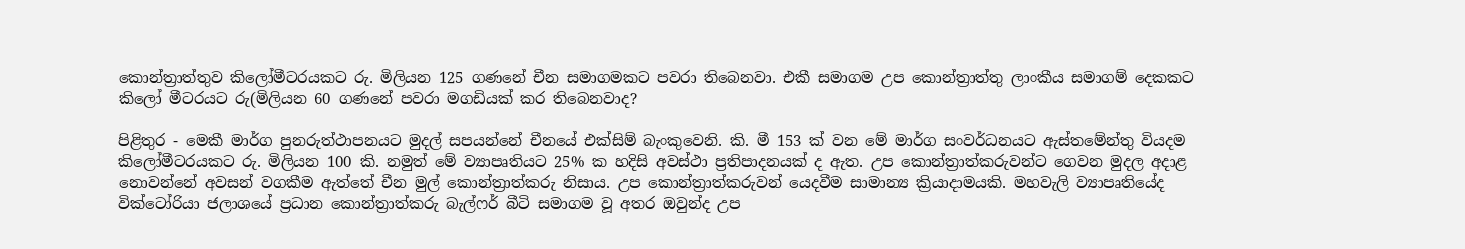කොන්ත්‍රාත්තුව කිලෝමීටරයකට රු. මිලියන 125 ගණනේ චීන සමාගමකට පවරා තිබෙනවා. එකී සමාගම උප කොන්ත්‍රාත්තු ලාංකීය සමාගම් දෙකකට කිලෝ මීටරයට රු(මිලියන 60 ගණනේ පවරා මගඩියක්‌ කර තිබෙනවාද?

පිළිතුර - මෙකී මාර්ග පුනරුත්ථාපනයට මුදල් සපයන්නේ චීනයේ එක්‌සිම් බැංකුවෙනි. කි. මී 153 ක්‌ වන මේ මාර්ග සංවර්ධනයට ඇස්‌තමේන්තු වියදම කිලෝමීටරයකට රු. මිලියන 100 කි. නමුත් මේ ව්‍යාපෘතියට 25% ක හදිසි අවස්‌ථා ප්‍රතිපාදනයක්‌ ද ඇත. උප කොන්ත්‍රාත්කරුවන්ට ගෙවන මුදල අදාළ නොවන්නේ අවසන් වගකීම ඇත්තේ චීන මුල් කොන්ත්‍රාත්කරු නිසාය. උප කොන්ත්‍රාත්කරුවන් යෙදවීම සාමාන්‍ය ක්‍රියාදාමයකි. මහවැලි ව්‍යාපෘතියේද වික්‌ටෝරියා ජලාශයේ ප්‍රධාන කොන්ත්‍රාත්කරු බැල්ෆර් බීටි සමාගම වූ අතර ඔවුන්ද උප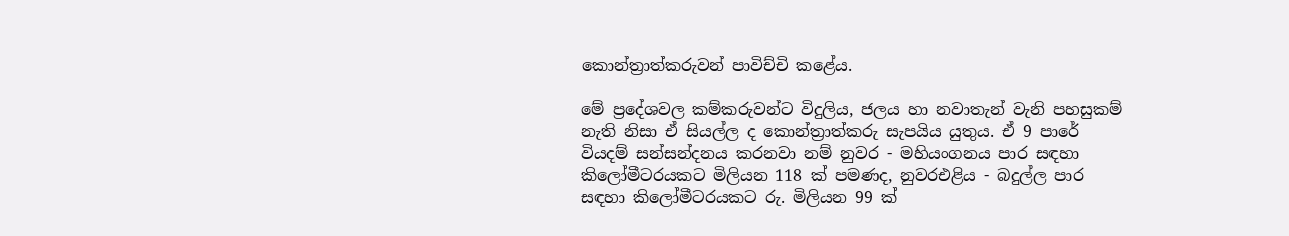කොන්ත්‍රාත්කරුවන් පාවිච්චි කළේය.

මේ ප්‍රදේශවල කම්කරුවන්ට විදුලිය, ජලය හා නවාතැන් වැනි පහසුකම් නැති නිසා ඒ සියල්ල ද කොන්ත්‍රාත්කරු සැපයිය යුතුය. ඒ 9 පාරේ වියදම් සන්සන්දනය කරනවා නම් නුවර - මහියංගනය පාර සඳහා කිලෝමීටරයකට මිලියන 118 ක්‌ පමණද, නුවරඑළිය - බදුල්ල පාර සඳහා කිලෝමීටරයකට රු. මිලියන 99 ක්‌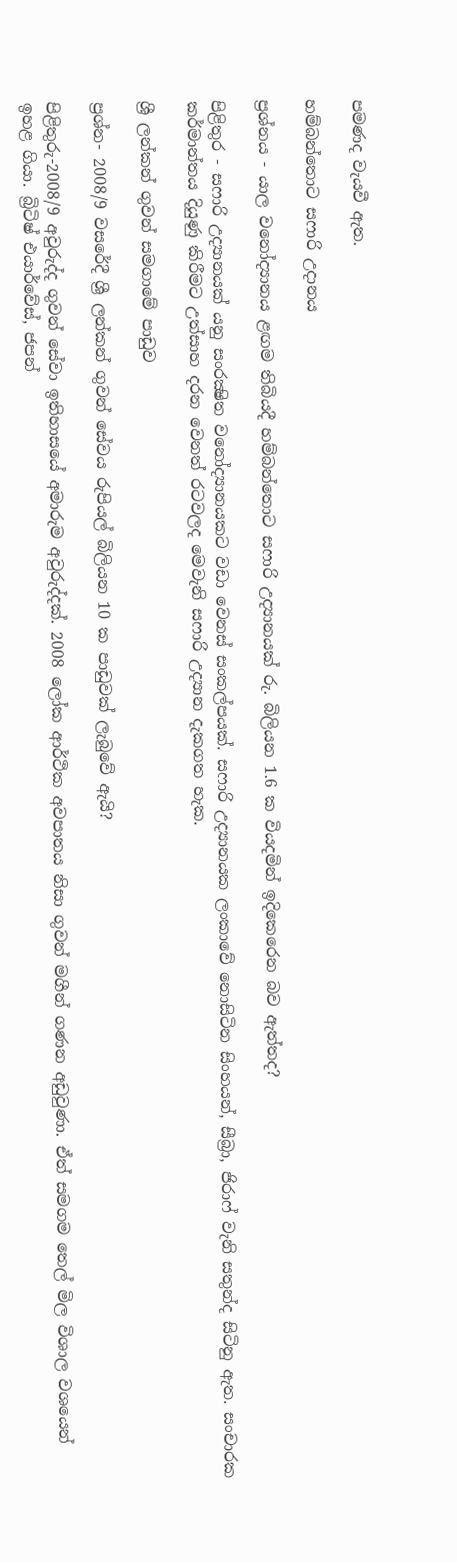පමණද වැයවී ඇත.

හම්බන්තොට සෆාරි උදානය

ප්‍රශ්නය - යාල වනෝද්‍යානය ළඟම තිබියදී හම්බන්තොට සෆාරි උද්‍යානයක්‌ රු. බිලියන 1.6 ක වියදමින් ඉදිකෙරෙන බව ඇත්තද?

පිළිතුර - සෆාරි උද්‍යානයක්‌ යනු සංරක්‍ෂිත වනෝද්‍යානයකට වඩා වෙනස්‌ සංකල්පයක්‌. සෆාරි උද්‍යානයක ලංකාවේ නොසිටින සිංහයන්, සීබ්‍රා, ජිරාෆ් වැනි සතුන්ද සිටිනු ඇත. සංචාරක කර්මාන්තය දියුණු කිරීමට උත්සාහ දරන වෙනත් රටවලද මෙවැනි සෆාරි උද්‍යාන දැකගත හැක.

ශ්‍රී ලන්කන් ගුවන් සමගාමේ පාඩුව

ප්‍රශ්න- 2008/9 වසරේදී ශ්‍රී ලන්කන් ගුවන් සේවය රුපියල් බිලියන 10 ක පාඩුවක්‌ ලැබුවේ ඇයි?

පිළිතුරු-2008/9 අවුරුද්ද ගුවන් සේවා ඉතිහාසයේ අමාරුම අවුරුද්දක්‌. 2008 ලෝක ආර්ථික අවපාතය නිසා ගුවන් මගීන් ගණන අඩුවුණා. ඒත් සමගම තෙල් මිල විශාල වශයෙන් ඉහළ ගියා. බ්‍රිටිෂ් එයාර්වේස්‌, ජපන්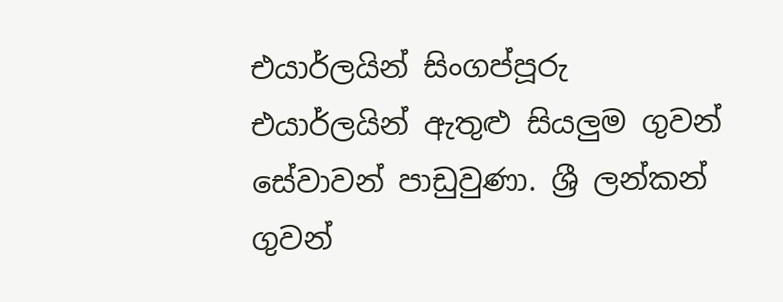එයාර්ලයින් සිංගප්පූරු එයාර්ලයින් ඇතුළු සියලුම ගුවන් සේවාවන් පාඩුවුණා. ශ්‍රී ලන්කන් ගුවන්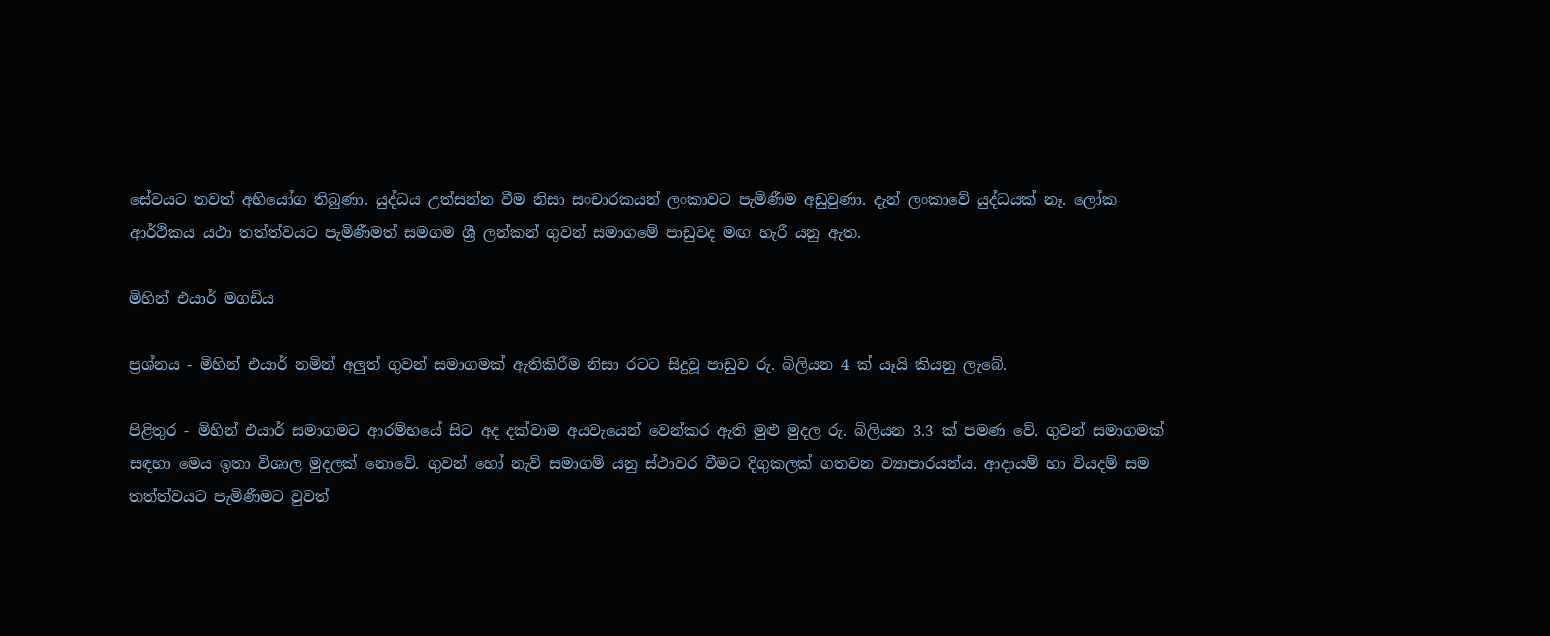සේවයට තවත් අභියෝග තිබුණා. යුද්ධය උත්සන්න වීම නිසා සංචාරකයන් ලංකාවට පැමිණීම අඩුවුණා. දැන් ලංකාවේ යුද්ධයක්‌ නෑ. ලෝක ආර්ථිකය යථා තත්ත්වයට පැමිණීමත් සමගම ශ්‍රී ලන්කන් ගුවන් සමාගමේ පාඩුවද මඟ හැරී යනු ඇත.

මිහින් එයාර් මගඩිය

ප්‍රශ්නය - මිහින් එයාර් නමින් අලුත් ගුවන් සමාගමක්‌ ඇතිකිරීම නිසා රටට සිදුවූ පාඩුව රු. බිලියන 4 ක්‌ යෑයි කියනු ලැබේ.

පිළිතුර - මිහින් එයාර් සමාගමට ආරම්භයේ සිට අද දක්‌වාම අයවැයෙන් වෙන්කර ඇති මුළු මුදල රු. බිලියන 3.3 ක්‌ පමණ වේ. ගුවන් සමාගමක්‌ සඳහා මෙය ඉතා විශාල මුදලක්‌ නොවේ. ගුවන් හෝ නැව් සමාගම් යනු ස්‌ථාවර වීමට දිගුකලක්‌ ගතවන ව්‍යාපාරයන්ය. ආදායම් හා වියදම් සම තත්ත්වයට පැමිණීමට වුවත්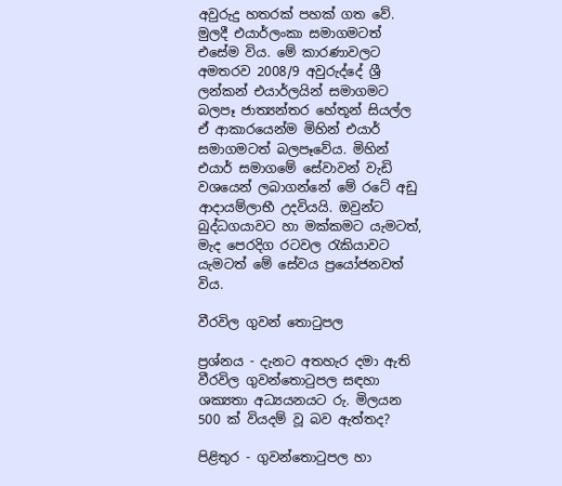අවුරුදු හතරක්‌ පහක්‌ ගත වේ. මුලදී එයාර්ලංකා සමාගමටත් එසේම විය. මේ කාරණාවලට අමතරව 2008/9 අවුරුද්දේ ශ්‍රී ලන්කන් එයාර්ලයින් සමාගමට බලපෑ ජාත්‍යන්තර හේතූන් සියල්ල ඒ ආකාරයෙන්ම මිහින් එයාර් සමාගමටත් බලපෑවේය. මිහින් එයාර් සමාගමේ සේවාවන් වැඩි වශයෙන් ලබාගන්නේ මේ රටේ අඩු ආදායම්ලාභී උදවියයි. ඔවුන්ට බුද්ධගයාවට හා මක්‌කමට යැමටත්, මැද පෙරදිග රටවල රැකියාවට යැමටත් මේ සේවය ප්‍රයෝජනවත් විය.

වීරවිල ගුවන් තොටුපල

ප්‍රශ්නය - දැනට අතහැර දමා ඇති වීරවිල ගුවන්තොටුපල සඳහා ශක්‍යතා අධ්‍යයනයට රු. මිලයන 500 ක්‌ වියදම් වූ බව ඇත්තද?

පිළිතුර - ගුවන්තොටුපල හා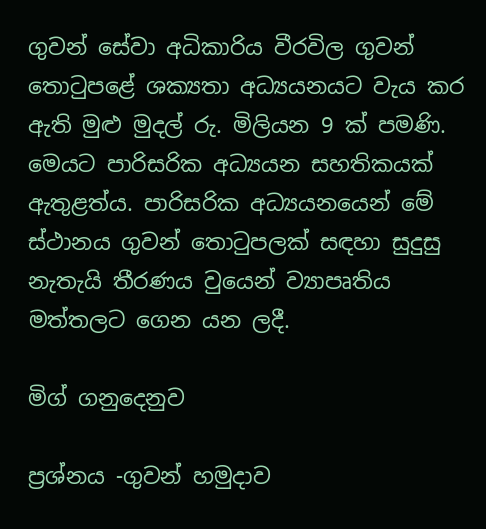ගුවන් සේවා අධිකාරිය වීරවිල ගුවන් තොටුපළේ ශක්‍යතා අධ්‍යයනයට වැය කර ඇති මුළු මුදල් රු. මිලියන 9 ක්‌ පමණි. මෙයට පාරිසරික අධ්‍යයන සහතිකයක්‌ ඇතුළත්ය. පාරිසරික අධ්‍යයනයෙන් මේ ස්‌ථානය ගුවන් තොටුපලක්‌ සඳහා සුදුසු නැතැයි තීරණය වුයෙන් ව්‍යාපෘතිය මත්තලට ගෙන යන ලදී.

මිග් ගනුදෙනුව

ප්‍රශ්නය -ගුවන් හමුදාව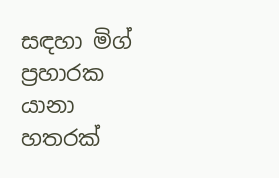සඳහා මිග් ප්‍රහාරක යානා හතරක්‌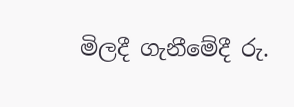මිලදී ගැනීමේදී රු.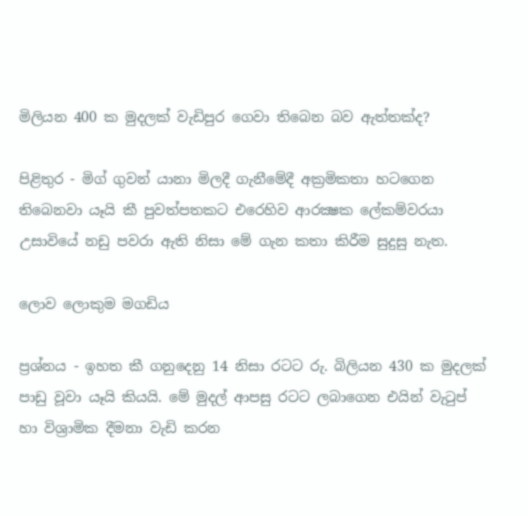මිලියන 400 ක මුදලක්‌ වැඩිපුර ගෙවා තිබෙන බව ඇත්තක්‌ද?

පිළිතුර - මිග් ගුවන් යානා මිලදී ගැනීමේදී අක්‍රමිකතා හටගෙන තිබෙනවා යෑයි කී පුවත්පතකට එරෙහිව ආරක්‍ෂක ලේකම්වරයා උසාවියේ නඩු පවරා ඇති නිසා මේ ගැන කතා කිරීම සුදුසු නැත.

ලොව ලොකුම මගඩිය

ප්‍රශ්නය - ඉහත කී ගනුදෙනු 14 නිසා රටට රු. බිලියන 430 ක මුදලක්‌ පාඩු වූවා යෑයි කියයි. මේ මුදල් ආපසු රටට ලබාගෙන එයින් වැටුප් හා විශ්‍රාමික දීමනා වැඩි කරන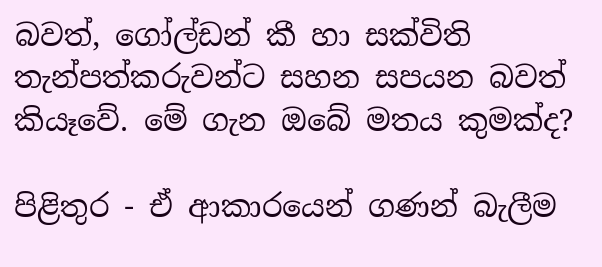බවත්, ගෝල්ඩන් කී හා සක්‌විති තැන්පත්කරුවන්ට සහන සපයන බවත් කියෑවේ. මේ ගැන ඔබේ මතය කුමක්‌ද?

පිළිතුර - ඒ ආකාරයෙන් ගණන් බැලීම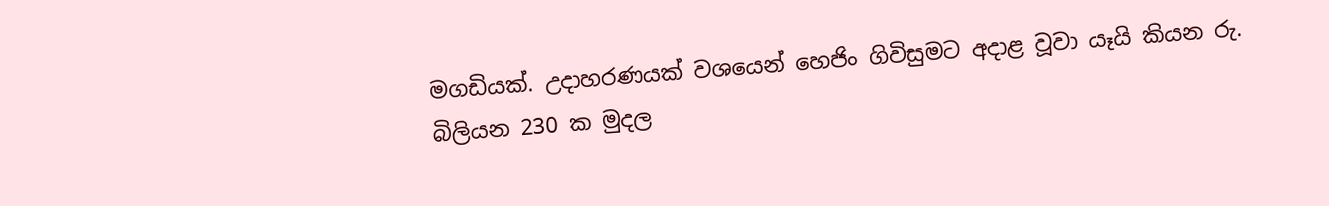මගඩියක්‌. උදාහරණයක්‌ වශයෙන් හෙජිං ගිවිසුමට අදාළ වූවා යෑයි කියන රු. බිලියන 230 ක මුදල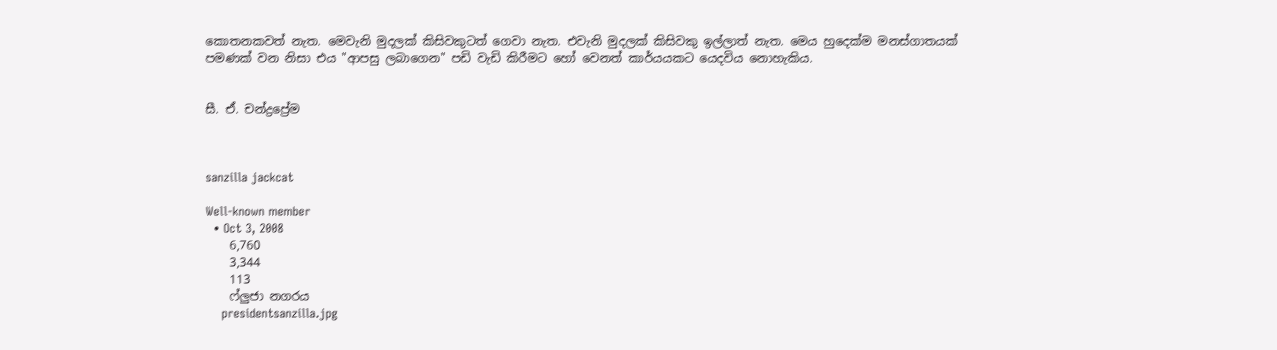කොතනකවත් නැත. මෙවැනි මුදලක්‌ කිසිවකුටත් ගෙවා නැත. එවැනි මුදලක්‌ කිසිවකු ඉල්ලාත් නැත. මෙය හුදෙක්‌ම මනස්‌ගාතයක්‌ පමණක්‌ වන නිසා එය "ආපසු ලබාගෙන" පඩි වැඩි කිරීමට හෝ වෙනත් කාර්යයකට යෙදවිය නොහැකිය.


සී. ඒ. චන්ද්‍රප්‍රේම



sanzilla jackcat

Well-known member
  • Oct 3, 2008
    6,760
    3,344
    113
    ෆ්ලුජා නගරය
    presidentsanzilla.jpg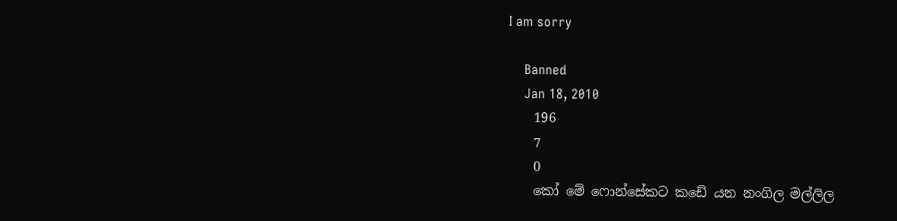I am sorry

    Banned
    Jan 18, 2010
    196
    7
    0
    කෝ මේ ෆොන්සේකට කඩේ යන නංගිල මල්ලිල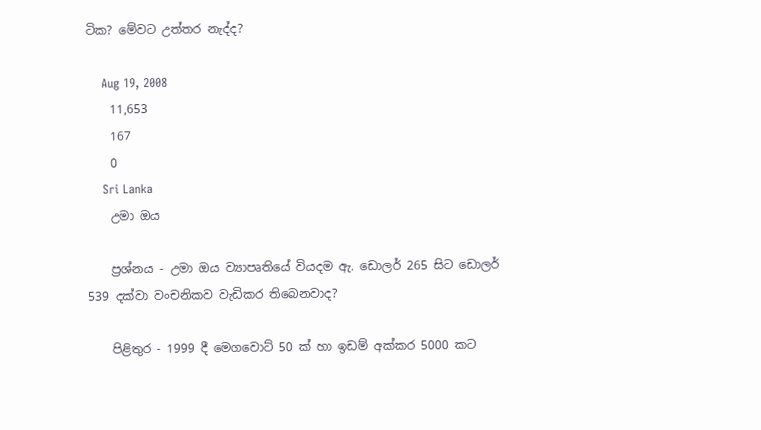ටික? මේවට උත්තර නැද්ද?

    Aug 19, 2008
    11,653
    167
    0
    Sri Lanka
    උමා ඔය

    ප්‍රශ්නය - උමා ඔය ව්‍යාපෘතියේ වියදම ඇ. ඩොලර් 265 සිට ඩොලර් 539 දක්‌වා වංචනිකව වැඩිකර තිබෙනවාද?

    පිළිතුර - 1999 දී මෙගවොට්‌ 50 ක්‌ හා ඉඩම් අක්‌කර 5000 කට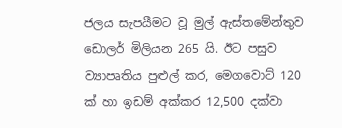ජලය සැපයීමට වූ මුල් ඇස්‌තමේන්තුව ඩොලර් මිලියන 265 යි. ඊට පසුව ව්‍යාපෘතිය පුළුල් කර, මෙගවොට්‌ 120 ක්‌ හා ඉඩම් අක්‌කර 12,500 දක්‌වා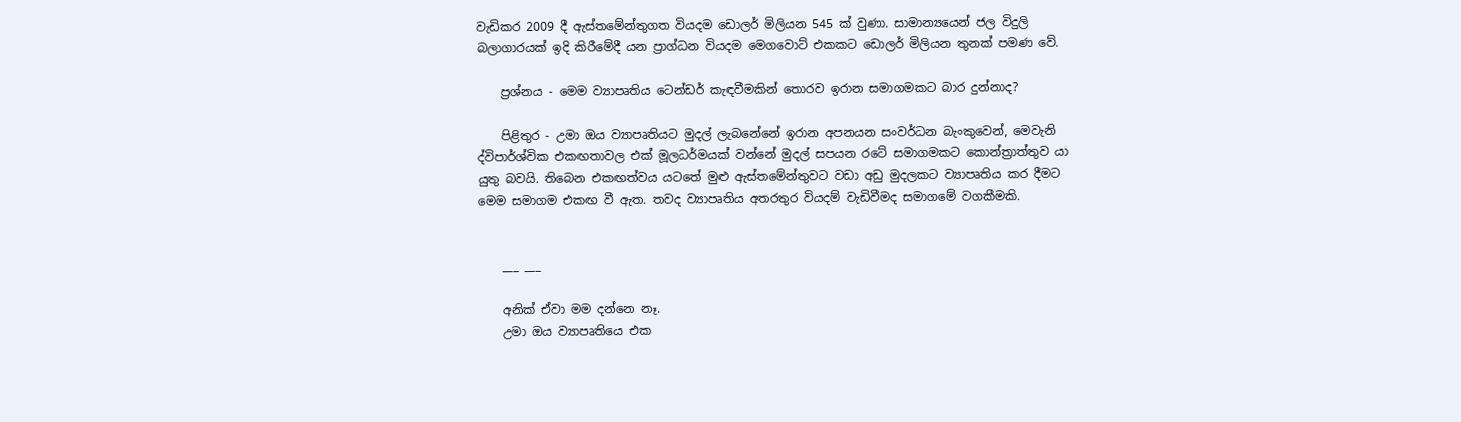වැඩිකර 2009 දී ඇස්‌තමේන්තුගත වියදම ඩොලර් මිලියන 545 ක්‌ වුණා. සාමාන්‍යයෙන් ජල විදුලි බලාගාරයක්‌ ඉදි කිරීමේදී යන ප්‍රාග්ධන වියදම මෙගවොට්‌ එකකට ඩොලර් මිලියන තුනක්‌ පමණ වේ.

    ප්‍රශ්නය - මෙම ව්‍යාපෘතිය ටෙන්ඩර් කැඳවීමකින් තොරව ඉරාන සමාගමකට බාර දුන්නාද?

    පිළිතුර - උමා ඔය ව්‍යාපෘතියට මුදල් ලැබනේනේ ඉරාන අපනයන සංවර්ධන බැංකුවෙන්, මෙවැනි ද්විපාර්ශ්වික එකඟතාවල එක්‌ මූලධර්මයක්‌ වන්නේ මුදල් සපයන රටේ සමාගමකට කොන්ත්‍රාත්තුව යා යුතු බවයි. තිබෙන එකඟත්වය යටතේ මුළු ඇස්‌තමේන්තුවට වඩා අඩු මුදලකට ව්‍යාපෘතිය කර දීමට මෙම සමාගම එකඟ වී ඇත. තවද ව්‍යාපෘතිය අතරතුර වියදම් වැඩිවීමද සමාගමේ වගකීමකි.


    ___ ___

    අනික් ඒවා මම දන්නෙ නෑ.
    උමා ඔය ව්‍යාපෘතියෙ එක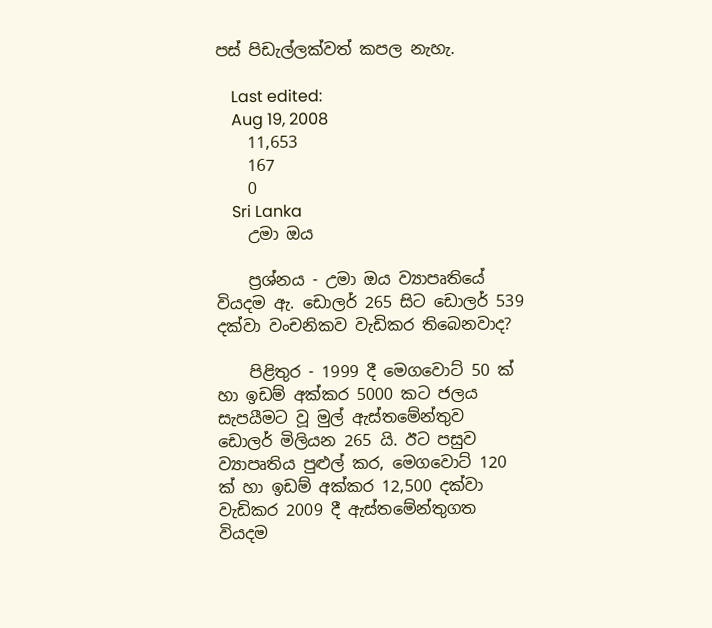පස් පිඩැල්ලක්වත් කපල නැහැ.

    Last edited:
    Aug 19, 2008
    11,653
    167
    0
    Sri Lanka
    උමා ඔය

    ප්‍රශ්නය - උමා ඔය ව්‍යාපෘතියේ වියදම ඇ. ඩොලර් 265 සිට ඩොලර් 539 දක්‌වා වංචනිකව වැඩිකර තිබෙනවාද?

    පිළිතුර - 1999 දී මෙගවොට්‌ 50 ක්‌ හා ඉඩම් අක්‌කර 5000 කට ජලය සැපයීමට වූ මුල් ඇස්‌තමේන්තුව ඩොලර් මිලියන 265 යි. ඊට පසුව ව්‍යාපෘතිය පුළුල් කර, මෙගවොට්‌ 120 ක්‌ හා ඉඩම් අක්‌කර 12,500 දක්‌වා වැඩිකර 2009 දී ඇස්‌තමේන්තුගත වියදම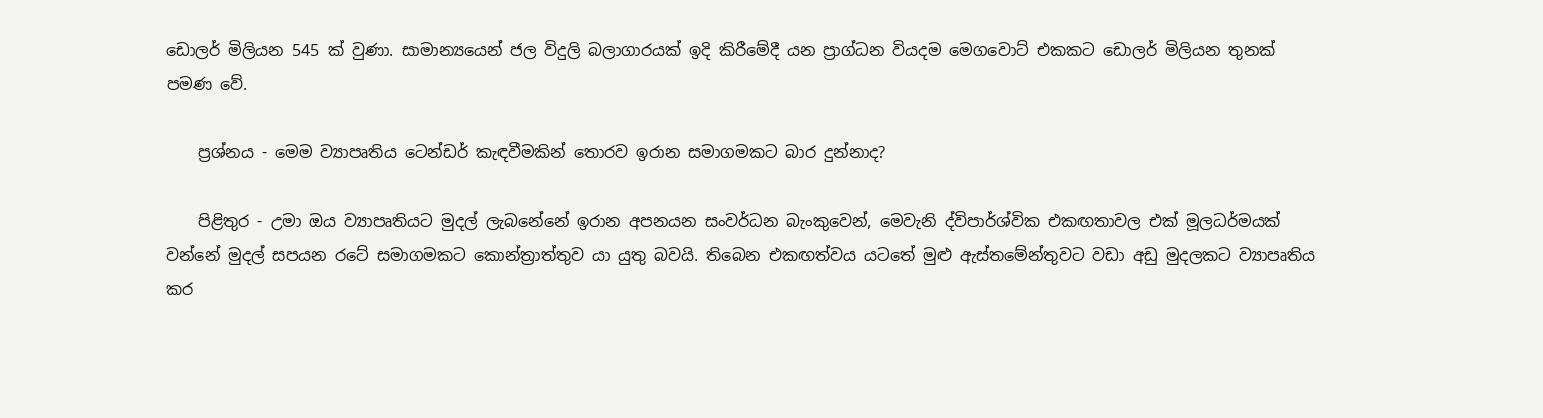ඩොලර් මිලියන 545 ක්‌ වුණා. සාමාන්‍යයෙන් ජල විදුලි බලාගාරයක්‌ ඉදි කිරීමේදී යන ප්‍රාග්ධන වියදම මෙගවොට්‌ එකකට ඩොලර් මිලියන තුනක්‌ පමණ වේ.

    ප්‍රශ්නය - මෙම ව්‍යාපෘතිය ටෙන්ඩර් කැඳවීමකින් තොරව ඉරාන සමාගමකට බාර දුන්නාද?

    පිළිතුර - උමා ඔය ව්‍යාපෘතියට මුදල් ලැබනේනේ ඉරාන අපනයන සංවර්ධන බැංකුවෙන්, මෙවැනි ද්විපාර්ශ්වික එකඟතාවල එක්‌ මූලධර්මයක්‌ වන්නේ මුදල් සපයන රටේ සමාගමකට කොන්ත්‍රාත්තුව යා යුතු බවයි. තිබෙන එකඟත්වය යටතේ මුළු ඇස්‌තමේන්තුවට වඩා අඩු මුදලකට ව්‍යාපෘතිය කර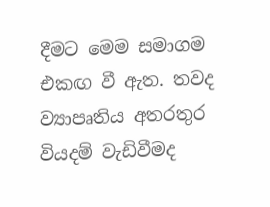දීමට මෙම සමාගම එකඟ වී ඇත. තවද ව්‍යාපෘතිය අතරතුර වියදම් වැඩිවීමද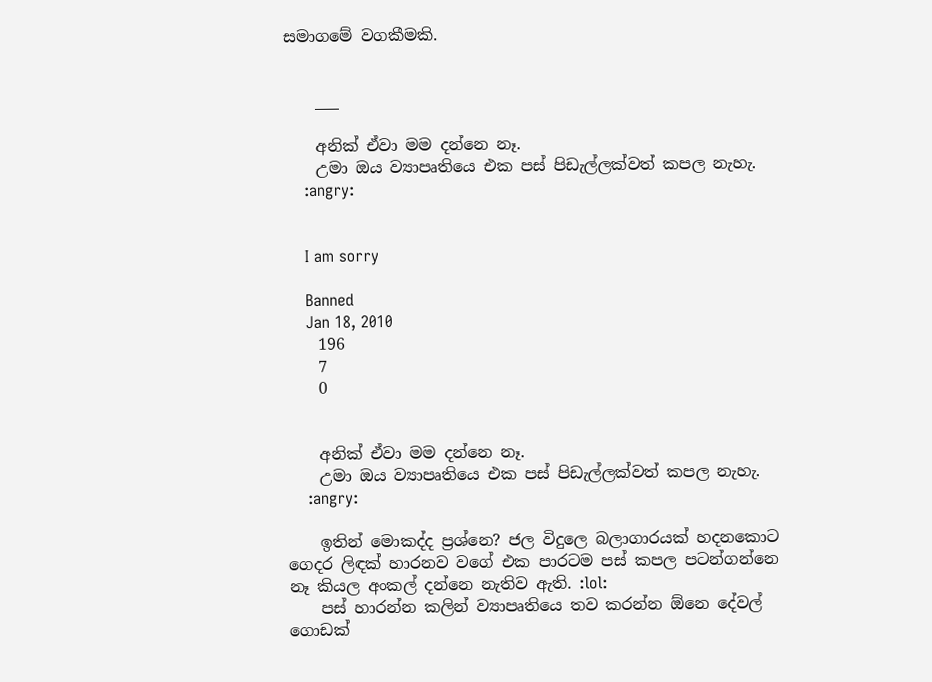සමාගමේ වගකීමකි.


    ___

    අනික් ඒවා මම දන්නෙ නෑ.
    උමා ඔය ව්‍යාපෘතියෙ එක පස් පිඩැල්ලක්වත් කපල නැහැ.
    :angry:


    I am sorry

    Banned
    Jan 18, 2010
    196
    7
    0


    අනික් ඒවා මම දන්නෙ නෑ.
    උමා ඔය ව්‍යාපෘතියෙ එක පස් පිඩැල්ලක්වත් කපල නැහැ.
    :angry:

    ඉතින් මොකද්ද ප්‍රශ්නෙ? ජල විදුලෙ බලාගාරයක් හදනකොට ගෙදර ලිඳක් හාරනව වගේ එක පාරටම පස් කපල පටන්ගන්නෙ නෑ කියල අංකල් දන්නෙ නැතිව ඇති. :lol:
    පස් හාරන්න කලින් ව්‍යාපෘතියෙ තව කරන්න ඕනෙ දේවල් ගොඩක්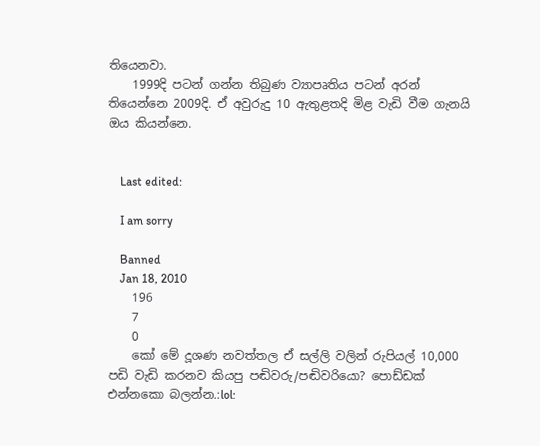තියෙනවා.
    1999දි පටන් ගන්න තිබුණ ව්‍යාපෘතිය පටන් අරන් තියෙන්නෙ 2009දි. ඒ අවුරුදු 10 ඇතුළතදි මිළ වැඩි වීම ගැනයි ඔය කියන්නෙ.


    Last edited:

    I am sorry

    Banned
    Jan 18, 2010
    196
    7
    0
    කෝ මේ දූශණ නවත්තල ඒ සල්ලි වලින් රුපියල් 10,000 පඩි වැඩි කරනව කියපු පඬිවරු/පඬිවරියො? පොඩ්ඩක් එන්නකො බලන්න.:lol: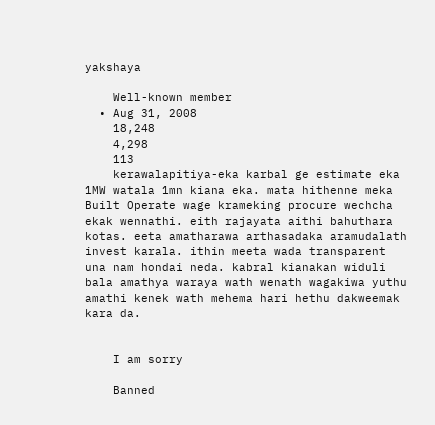yakshaya

    Well-known member
  • Aug 31, 2008
    18,248
    4,298
    113
    kerawalapitiya-eka karbal ge estimate eka 1MW watala 1mn kiana eka. mata hithenne meka Built Operate wage krameking procure wechcha ekak wennathi. eith rajayata aithi bahuthara kotas. eeta amatharawa arthasadaka aramudalath invest karala. ithin meeta wada transparent una nam hondai neda. kabral kianakan widuli bala amathya waraya wath wenath wagakiwa yuthu amathi kenek wath mehema hari hethu dakweemak kara da.


    I am sorry

    Banned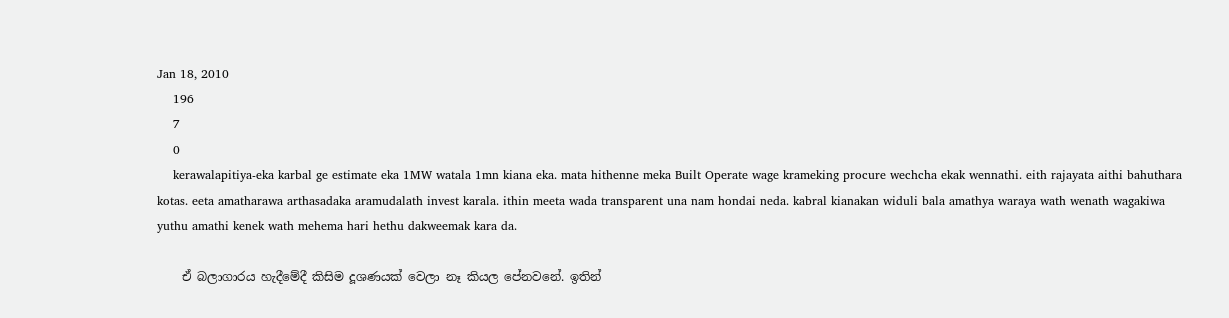Jan 18, 2010
    196
    7
    0
    kerawalapitiya-eka karbal ge estimate eka 1MW watala 1mn kiana eka. mata hithenne meka Built Operate wage krameking procure wechcha ekak wennathi. eith rajayata aithi bahuthara kotas. eeta amatharawa arthasadaka aramudalath invest karala. ithin meeta wada transparent una nam hondai neda. kabral kianakan widuli bala amathya waraya wath wenath wagakiwa yuthu amathi kenek wath mehema hari hethu dakweemak kara da.

    ඒ බලාගාරය හැදීමේදී කිසිම දූශණයක් වෙලා නෑ කියල පේනවනේ. ඉතින්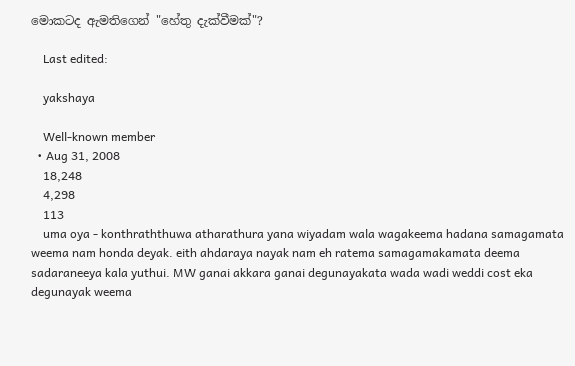මොකටද ඇමතිගෙන් "හේතු දැක්වීමක්"?

    Last edited:

    yakshaya

    Well-known member
  • Aug 31, 2008
    18,248
    4,298
    113
    uma oya - konthraththuwa atharathura yana wiyadam wala wagakeema hadana samagamata weema nam honda deyak. eith ahdaraya nayak nam eh ratema samagamakamata deema sadaraneeya kala yuthui. MW ganai akkara ganai degunayakata wada wadi weddi cost eka degunayak weema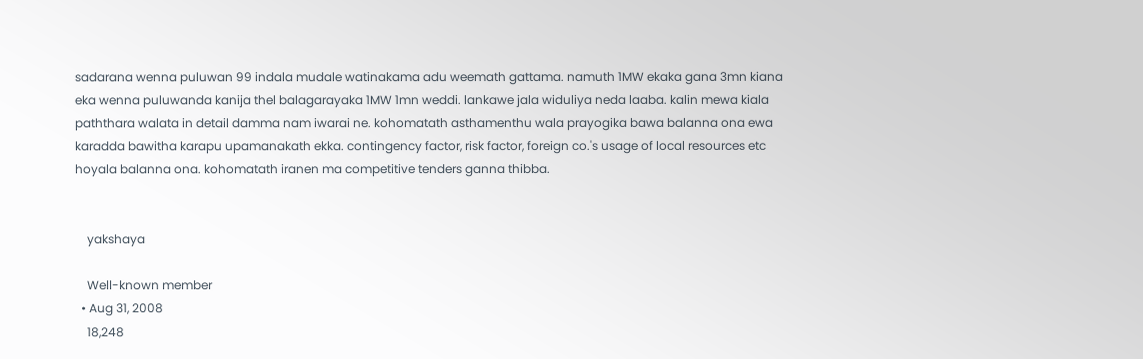sadarana wenna puluwan 99 indala mudale watinakama adu weemath gattama. namuth 1MW ekaka gana 3mn kiana eka wenna puluwanda kanija thel balagarayaka 1MW 1mn weddi. lankawe jala widuliya neda laaba. kalin mewa kiala paththara walata in detail damma nam iwarai ne. kohomatath asthamenthu wala prayogika bawa balanna ona ewa karadda bawitha karapu upamanakath ekka. contingency factor, risk factor, foreign co.'s usage of local resources etc hoyala balanna ona. kohomatath iranen ma competitive tenders ganna thibba.


    yakshaya

    Well-known member
  • Aug 31, 2008
    18,248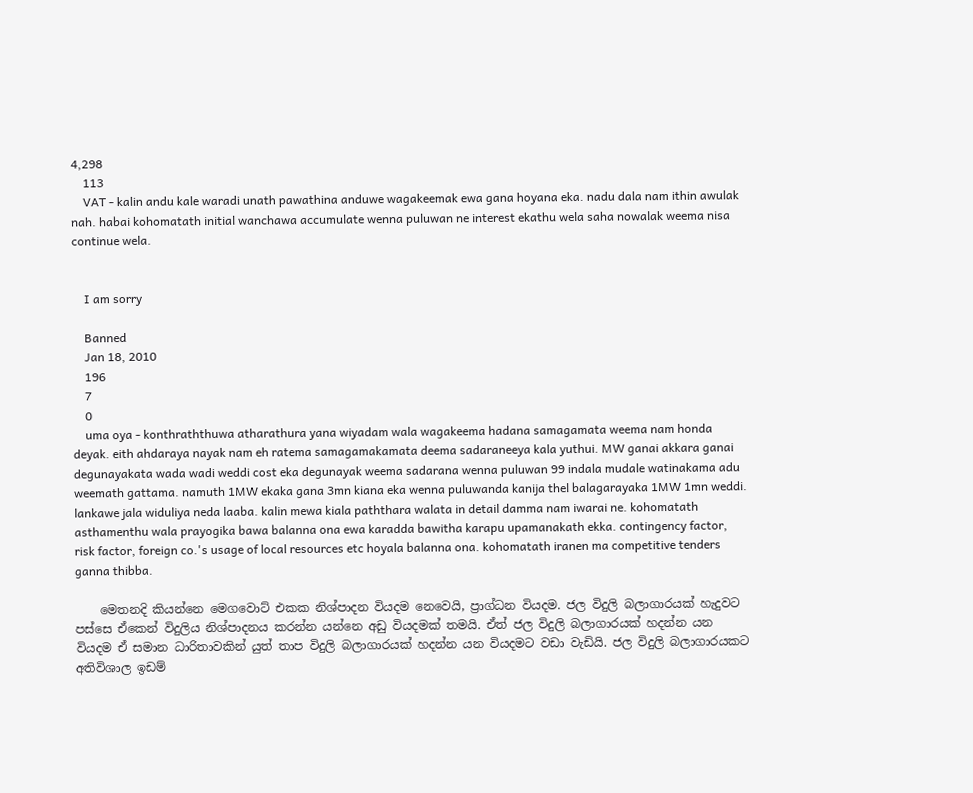4,298
    113
    VAT - kalin andu kale waradi unath pawathina anduwe wagakeemak ewa gana hoyana eka. nadu dala nam ithin awulak nah. habai kohomatath initial wanchawa accumulate wenna puluwan ne interest ekathu wela saha nowalak weema nisa continue wela.


    I am sorry

    Banned
    Jan 18, 2010
    196
    7
    0
    uma oya - konthraththuwa atharathura yana wiyadam wala wagakeema hadana samagamata weema nam honda deyak. eith ahdaraya nayak nam eh ratema samagamakamata deema sadaraneeya kala yuthui. MW ganai akkara ganai degunayakata wada wadi weddi cost eka degunayak weema sadarana wenna puluwan 99 indala mudale watinakama adu weemath gattama. namuth 1MW ekaka gana 3mn kiana eka wenna puluwanda kanija thel balagarayaka 1MW 1mn weddi. lankawe jala widuliya neda laaba. kalin mewa kiala paththara walata in detail damma nam iwarai ne. kohomatath asthamenthu wala prayogika bawa balanna ona ewa karadda bawitha karapu upamanakath ekka. contingency factor, risk factor, foreign co.'s usage of local resources etc hoyala balanna ona. kohomatath iranen ma competitive tenders ganna thibba.

    මෙතනදි කියන්නෙ මෙගවොට් එකක නිශ්පාදන වියදම නෙවෙයි, ප්‍රාග්ධන වියදම. ජල විදුලි බලාගාරයක් හැදුවට පස්සෙ ඒකෙන් විදුලිය නිශ්පාදනය කරන්න යන්නෙ අඩු වියදමක් තමයි. ඒත් ජල විදුලි බලාගාරයක් හදන්න යන වියදම ඒ සමාන ධාරිතාවකින් යුත් තාප විදුලි බලාගාරයක් හදන්න යන වියදමට වඩා වැඩියි. ජල විදුලි බලාගාරයකට අතිවිශාල ඉඩම්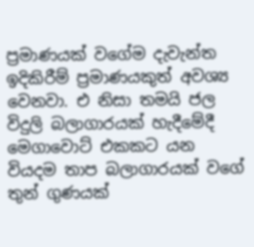ප්‍රමාණයක් වගේම දැවැන්ත ඉදිකිරීම් ප්‍රමාණයකුත් අවශ්‍ය වෙනවා. එ නිසා තමයි ජල විදුලි බලාගාරයක් හැදීමේදී මෙගාවොට් එකකට යන වියදම තාප බලාගාරයක් වගේ තුන් ගුණයක්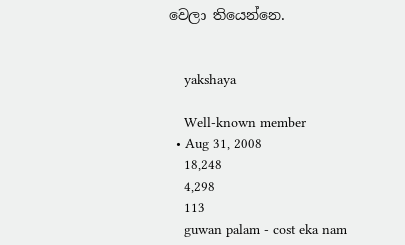වෙලා තියෙන්නෙ.


    yakshaya

    Well-known member
  • Aug 31, 2008
    18,248
    4,298
    113
    guwan palam - cost eka nam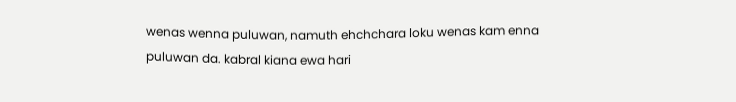wenas wenna puluwan, namuth ehchchara loku wenas kam enna puluwan da. kabral kiana ewa hari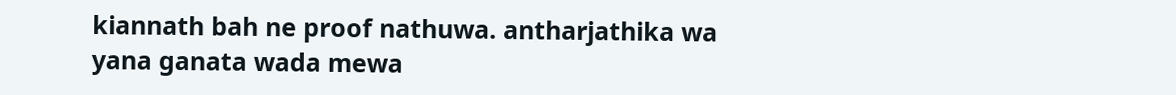kiannath bah ne proof nathuwa. antharjathika wa yana ganata wada mewa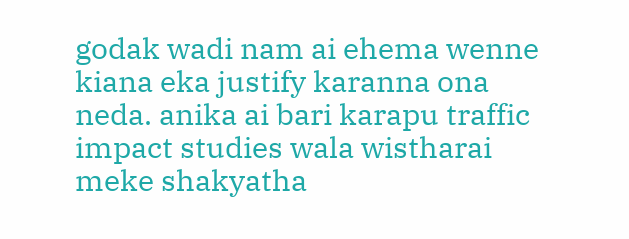godak wadi nam ai ehema wenne kiana eka justify karanna ona neda. anika ai bari karapu traffic impact studies wala wistharai meke shakyatha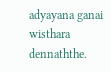adyayana ganai wisthara dennaththe.